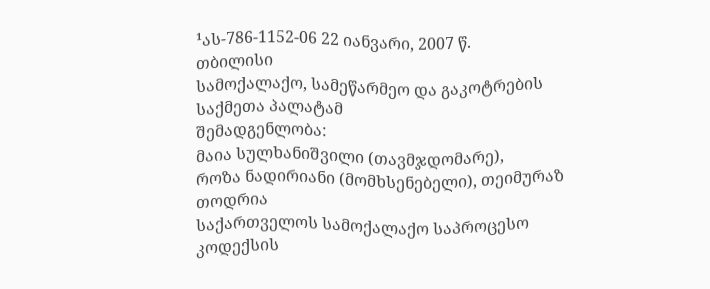¹ას-786-1152-06 22 იანვარი, 2007 წ.
თბილისი
სამოქალაქო, სამეწარმეო და გაკოტრების
საქმეთა პალატამ
შემადგენლობა:
მაია სულხანიშვილი (თავმჯდომარე),
როზა ნადირიანი (მომხსენებელი), თეიმურაზ თოდრია
საქართველოს სამოქალაქო საპროცესო კოდექსის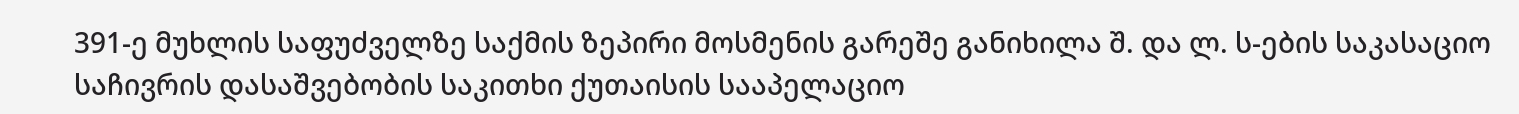391-ე მუხლის საფუძველზე საქმის ზეპირი მოსმენის გარეშე განიხილა შ. და ლ. ს-ების საკასაციო საჩივრის დასაშვებობის საკითხი ქუთაისის სააპელაციო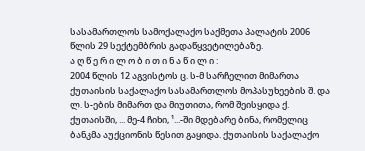სასამართლოს სამოქალაქო საქმეთა პალატის 2006 წლის 29 სექტემბრის გადაწყვეტილებაზე.
ა ღ წ ე რ ი ლ ო ბ ი თ ი ნ ა წ ი ლ ი :
2004 წლის 12 აგვისტოს ც. ს-მ სარჩელით მიმართა ქუთაისის საქალაქო სასამართლოს მოპასუხეების შ. და ლ. ს-ების მიმართ და მიუთითა, რომ შეისყიდა ქ. ქუთაისში, ... მე-4 ჩიხი, ¹...-ში მდებარე ბინა, რომელიც ბანკმა აუქციონის წესით გაყიდა. ქუთაისის საქალაქო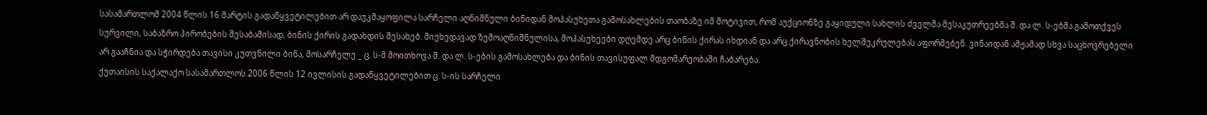სასამართლომ 2004 წლის 16 მარტის გადაწყვეტილებით არ დაუკმაყოფილა სარჩელი აღნიშნული ბინიდან მოპასუხეთა გამოსახლების თაობაზე იმ მოტივით, რომ აუქციონზე გაყიდული სახლის ძველმა მესაკუთრეებმა შ. და ლ. ს-ებმა გამოთქვეს სურვილი, საბაზრო პირობების შესაბამისად, ბინის ქირის გადახდის შესახებ. მიუხედავად ზემოაღნიშნულისა, მოპასუხეები დღემდე არც ბინის ქირას იხდიან და არც ქირავნობის ხელშეკრულებას აფორმებენ. ვინაიდან ამჟამად სხვა საცხოვრებელი არ გააჩნია და სჭირდება თავისი კუთვნილი ბინა, მოსარჩელე _ ც. ს-მ მოითხოვა შ. და ლ. ს-ების გამოსახლება და ბინის თავისუფალ მდგომარეობაში ჩაბარება.
ქუთაისის საქალაქო სასამართლოს 2006 წლის 12 ივლისის გადაწყვეტილებით ც. ს-ის სარჩელი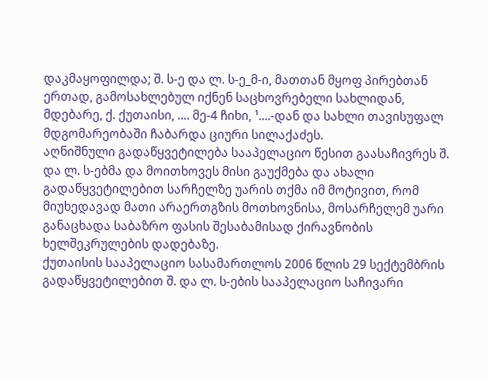დაკმაყოფილდა; შ. ს-ე და ლ. ს-ე_მ-ი, მათთან მყოფ პირებთან ერთად, გამოსახლებულ იქნენ საცხოვრებელი სახლიდან, მდებარე, ქ. ქუთაისი, .... მე-4 ჩიხი, ¹....-დან და სახლი თავისუფალ მდგომარეობაში ჩაბარდა ციური სილაქაძეს.
აღნიშნული გადაწყვეტილება სააპელაციო წესით გაასაჩივრეს შ. და ლ. ს-ებმა და მოითხოვეს მისი გაუქმება და ახალი გადაწყვეტილებით სარჩელზე უარის თქმა იმ მოტივით, რომ მიუხედავად მათი არაერთგზის მოთხოვნისა, მოსარჩელემ უარი განაცხადა საბაზრო ფასის შესაბამისად ქირავნობის ხელშეკრულების დადებაზე.
ქუთაისის სააპელაციო სასამართლოს 2006 წლის 29 სექტემბრის გადაწყვეტილებით შ. და ლ. ს-ების სააპელაციო საჩივარი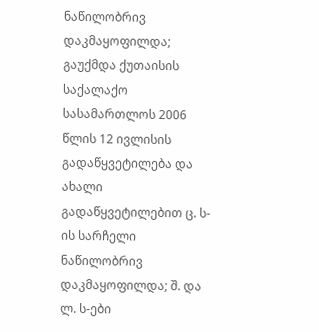ნაწილობრივ დაკმაყოფილდა; გაუქმდა ქუთაისის საქალაქო სასამართლოს 2006 წლის 12 ივლისის გადაწყვეტილება და ახალი გადაწყვეტილებით ც. ს-ის სარჩელი ნაწილობრივ დაკმაყოფილდა; შ. და ლ. ს-ები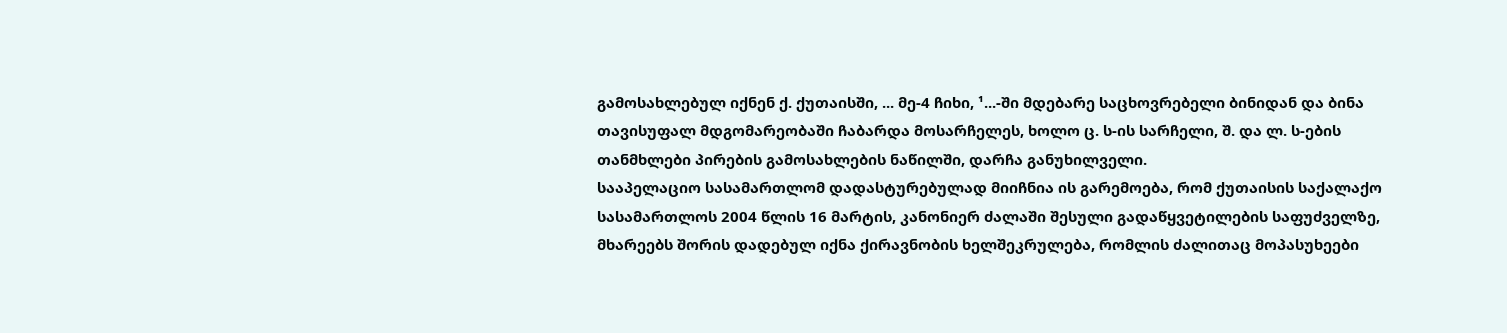გამოსახლებულ იქნენ ქ. ქუთაისში, ... მე-4 ჩიხი, ¹...-ში მდებარე საცხოვრებელი ბინიდან და ბინა თავისუფალ მდგომარეობაში ჩაბარდა მოსარჩელეს, ხოლო ც. ს-ის სარჩელი, შ. და ლ. ს-ების თანმხლები პირების გამოსახლების ნაწილში, დარჩა განუხილველი.
სააპელაციო სასამართლომ დადასტურებულად მიიჩნია ის გარემოება, რომ ქუთაისის საქალაქო სასამართლოს 2004 წლის 16 მარტის, კანონიერ ძალაში შესული გადაწყვეტილების საფუძველზე, მხარეებს შორის დადებულ იქნა ქირავნობის ხელშეკრულება, რომლის ძალითაც მოპასუხეები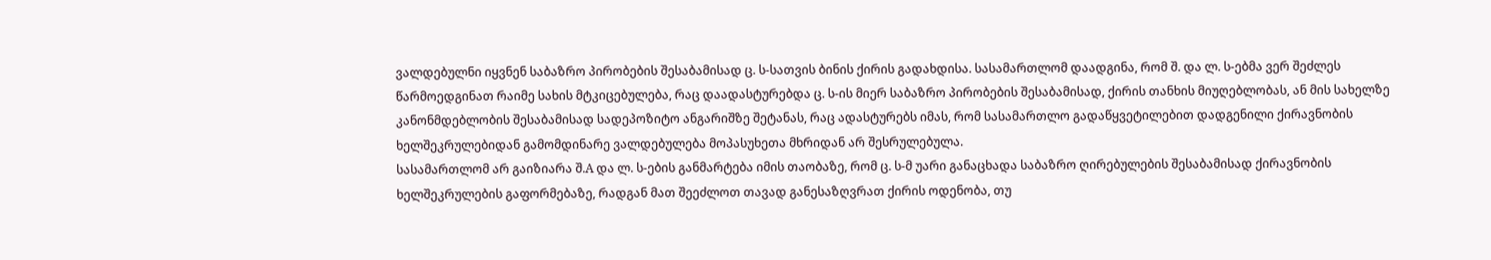ვალდებულნი იყვნენ საბაზრო პირობების შესაბამისად ც. ს-სათვის ბინის ქირის გადახდისა. სასამართლომ დაადგინა, რომ შ. და ლ. ს-ებმა ვერ შეძლეს წარმოედგინათ რაიმე სახის მტკიცებულება, რაც დაადასტურებდა ც. ს-ის მიერ საბაზრო პირობების შესაბამისად, ქირის თანხის მიუღებლობას, ან მის სახელზე კანონმდებლობის შესაბამისად სადეპოზიტო ანგარიშზე შეტანას, რაც ადასტურებს იმას, რომ სასამართლო გადაწყვეტილებით დადგენილი ქირავნობის ხელშეკრულებიდან გამომდინარე ვალდებულება მოპასუხეთა მხრიდან არ შესრულებულა.
სასამართლომ არ გაიზიარა შ.A და ლ. ს-ების განმარტება იმის თაობაზე, რომ ც. ს-მ უარი განაცხადა საბაზრო ღირებულების შესაბამისად ქირავნობის ხელშეკრულების გაფორმებაზე, რადგან მათ შეეძლოთ თავად განესაზღვრათ ქირის ოდენობა, თუ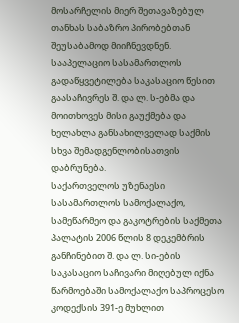მოსარჩელის მიერ შეთავაზებულ თანხას საბაზრო პირობებთან შეუსაბამოდ მიიჩნევდნენ.
სააპელაციო სასამართლოს გადაწყვეტილება საკასაციო წესით გაასაჩივრეს შ. და ლ. ს-ებმა და მოითხოვეს მისი გაუქმება და ხელახლა განსახილველად საქმის სხვა შემადგენლობისათვის დაბრუნება.
საქართველოს უზენაესი სასამართლოს სამოქალაქო, სამეწარმეო და გაკოტრების საქმეთა პალატის 2006 წლის 8 დეკემბრის განჩინებით შ. და ლ. სი-ების საკასაციო საჩივარი მიღებულ იქნა წარმოებაში სამოქალაქო საპროცესო კოდექსის 391-ე მუხლით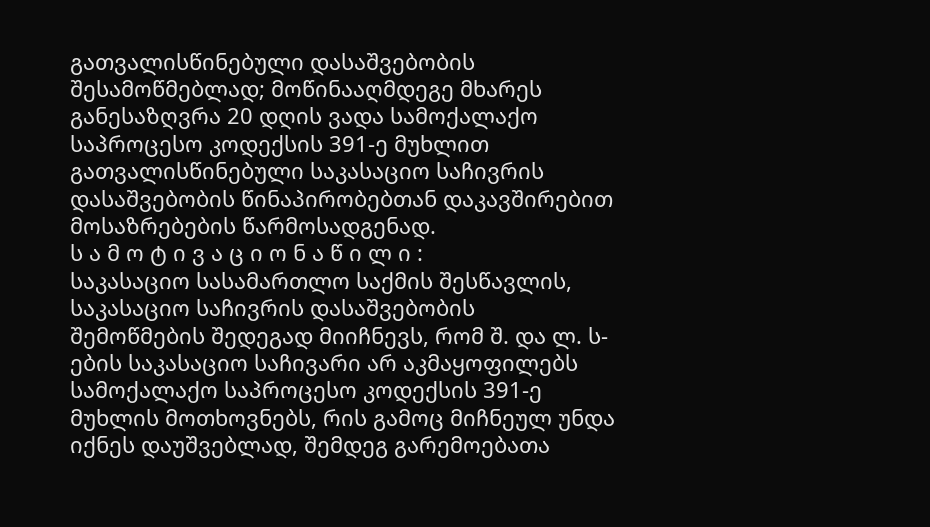გათვალისწინებული დასაშვებობის შესამოწმებლად; მოწინააღმდეგე მხარეს განესაზღვრა 20 დღის ვადა სამოქალაქო საპროცესო კოდექსის 391-ე მუხლით გათვალისწინებული საკასაციო საჩივრის დასაშვებობის წინაპირობებთან დაკავშირებით მოსაზრებების წარმოსადგენად.
ს ა მ ო ტ ი ვ ა ც ი ო ნ ა წ ი ლ ი :
საკასაციო სასამართლო საქმის შესწავლის, საკასაციო საჩივრის დასაშვებობის შემოწმების შედეგად მიიჩნევს, რომ შ. და ლ. ს-ების საკასაციო საჩივარი არ აკმაყოფილებს სამოქალაქო საპროცესო კოდექსის 391-ე მუხლის მოთხოვნებს, რის გამოც მიჩნეულ უნდა იქნეს დაუშვებლად, შემდეგ გარემოებათა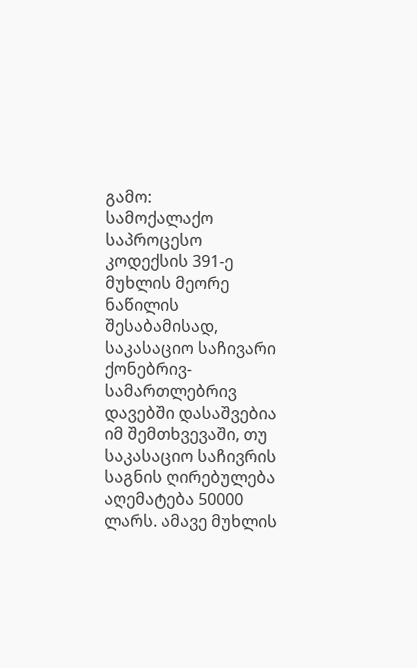გამო:
სამოქალაქო საპროცესო კოდექსის 391-ე მუხლის მეორე ნაწილის შესაბამისად, საკასაციო საჩივარი ქონებრივ-სამართლებრივ დავებში დასაშვებია იმ შემთხვევაში, თუ საკასაციო საჩივრის საგნის ღირებულება აღემატება 50000 ლარს. ამავე მუხლის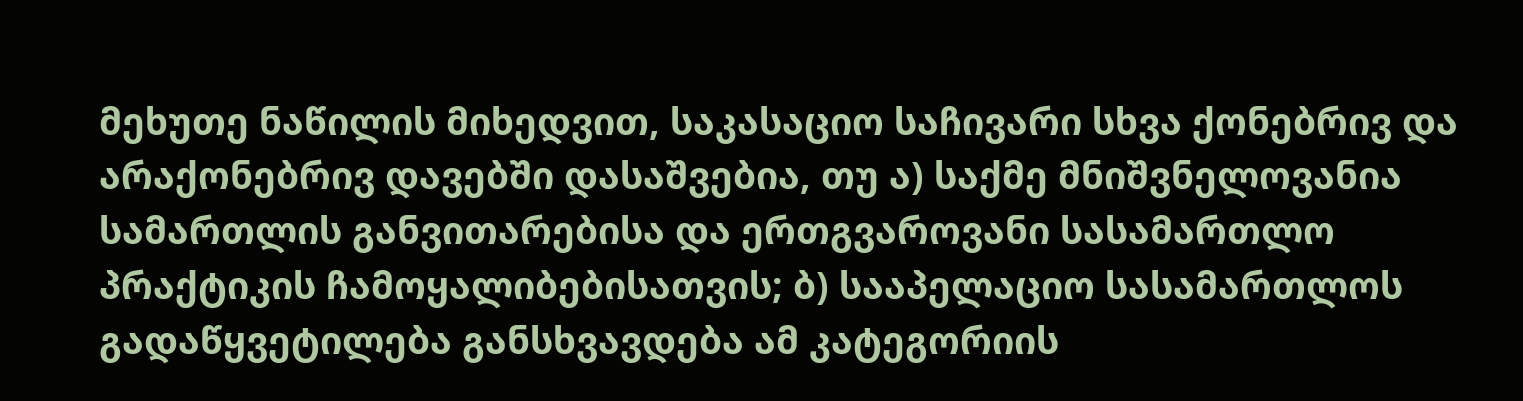მეხუთე ნაწილის მიხედვით, საკასაციო საჩივარი სხვა ქონებრივ და არაქონებრივ დავებში დასაშვებია, თუ ა) საქმე მნიშვნელოვანია სამართლის განვითარებისა და ერთგვაროვანი სასამართლო პრაქტიკის ჩამოყალიბებისათვის; ბ) სააპელაციო სასამართლოს გადაწყვეტილება განსხვავდება ამ კატეგორიის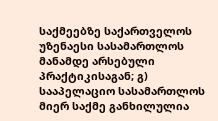საქმეებზე საქართველოს უზენაესი სასამართლოს მანამდე არსებული პრაქტიკისაგან; გ) სააპელაციო სასამართლოს მიერ საქმე განხილულია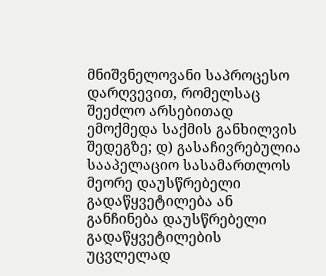მნიშვნელოვანი საპროცესო დარღვევით, რომელსაც შეეძლო არსებითად ემოქმედა საქმის განხილვის შედეგზე; დ) გასაჩივრებულია სააპელაციო სასამართლოს მეორე დაუსწრებელი გადაწყვეტილება ან განჩინება დაუსწრებელი გადაწყვეტილების უცვლელად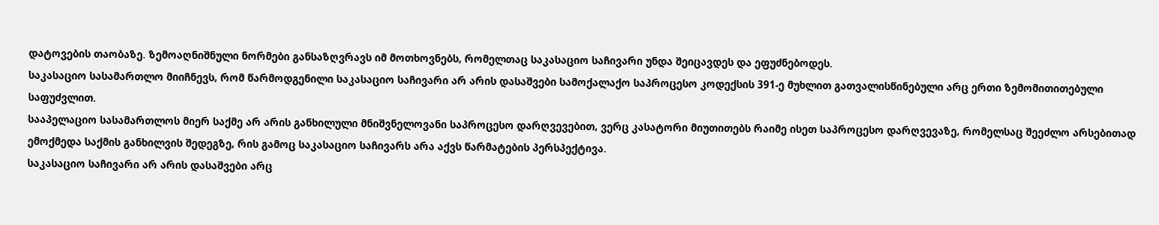დატოვების თაობაზე. ზემოაღნიშნული ნორმები განსაზღვრავს იმ მოთხოვნებს, რომელთაც საკასაციო საჩივარი უნდა შეიცავდეს და ეფუძნებოდეს.
საკასაციო სასამართლო მიიჩნევს, რომ წარმოდგენილი საკასაციო საჩივარი არ არის დასაშვები სამოქალაქო საპროცესო კოდექსის 391-ე მუხლით გათვალისწინებული არც ერთი ზემომითითებული საფუძვლით.
სააპელაციო სასამართლოს მიერ საქმე არ არის განხილული მნიშვნელოვანი საპროცესო დარღვევებით, ვერც კასატორი მიუთითებს რაიმე ისეთ საპროცესო დარღვევაზე, რომელსაც შეეძლო არსებითად ემოქმედა საქმის განხილვის შედეგზე, რის გამოც საკასაციო საჩივარს არა აქვს წარმატების პერსპექტივა.
საკასაციო საჩივარი არ არის დასაშვები არც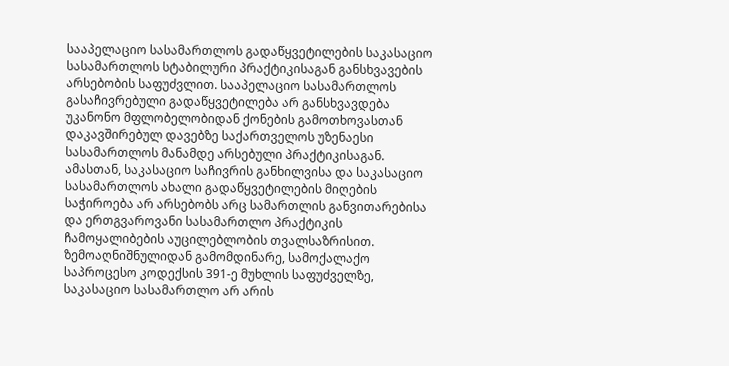სააპელაციო სასამართლოს გადაწყვეტილების საკასაციო სასამართლოს სტაბილური პრაქტიკისაგან განსხვავების არსებობის საფუძვლით. სააპელაციო სასამართლოს გასაჩივრებული გადაწყვეტილება არ განსხვავდება უკანონო მფლობელობიდან ქონების გამოთხოვასთან დაკავშირებულ დავებზე საქართველოს უზენაესი სასამართლოს მანამდე არსებული პრაქტიკისაგან.
ამასთან, საკასაციო საჩივრის განხილვისა და საკასაციო სასამართლოს ახალი გადაწყვეტილების მიღების საჭიროება არ არსებობს არც სამართლის განვითარებისა და ერთგვაროვანი სასამართლო პრაქტიკის ჩამოყალიბების აუცილებლობის თვალსაზრისით.
ზემოაღნიშნულიდან გამომდინარე, სამოქალაქო საპროცესო კოდექსის 391-ე მუხლის საფუძველზე, საკასაციო სასამართლო არ არის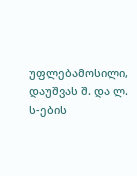უფლებამოსილი, დაუშვას შ. და ლ. ს-ების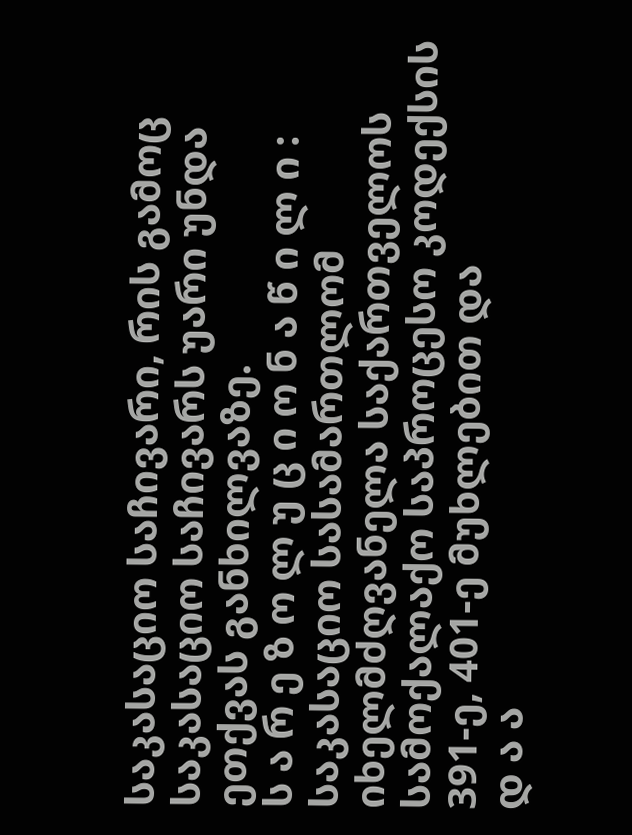საკასაციო საჩივარი, რის გამოც საკასაციო საჩივარს უარი უნდა ეთქვას განხილვაზე.
ს ა რ ე ზ ო ლ უ ც ი ო ნ ა წ ი ლ ი :
საკასაციო სასამართლომ იხელმძღვანელა საქართველოს სამოქალაქო საპროცესო კოდექსის 391-ე, 401-ე მუხლებით და
დ ა ა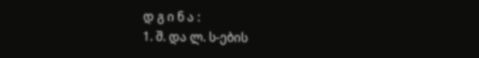დ გ ი ნ ა :
1. შ. და ლ. ს-ების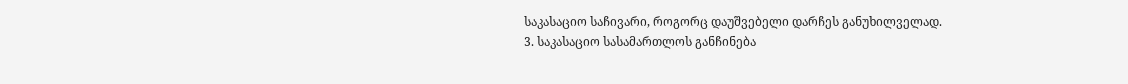საკასაციო საჩივარი, როგორც დაუშვებელი დარჩეს განუხილველად.
3. საკასაციო სასამართლოს განჩინება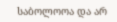საბოლოოა და არ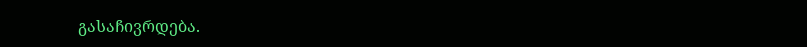გასაჩივრდება.